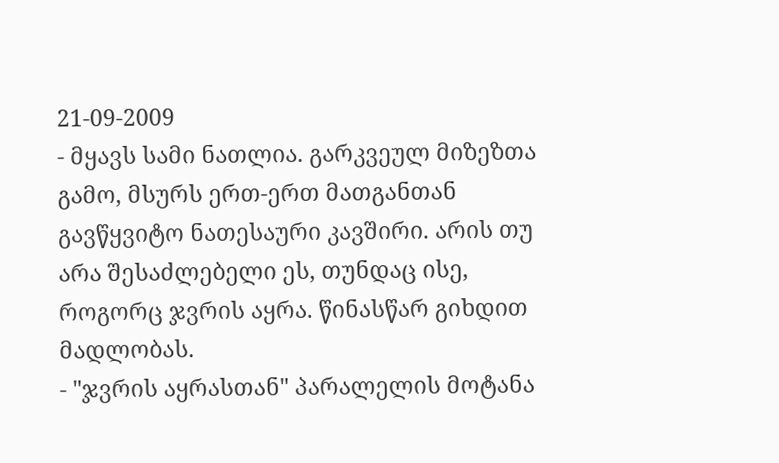21-09-2009
- მყავს სამი ნათლია. გარკვეულ მიზეზთა გამო, მსურს ერთ-ერთ მათგანთან გავწყვიტო ნათესაური კავშირი. არის თუ არა შესაძლებელი ეს, თუნდაც ისე, როგორც ჯვრის აყრა. წინასწარ გიხდით მადლობას.
- "ჯვრის აყრასთან" პარალელის მოტანა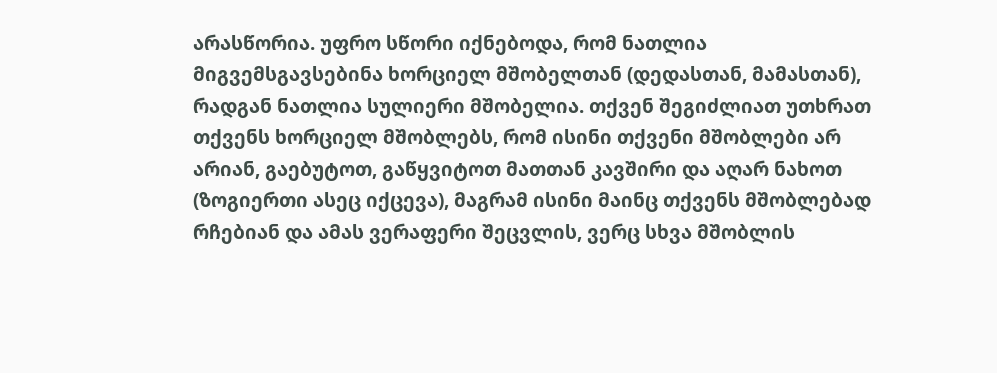არასწორია. უფრო სწორი იქნებოდა, რომ ნათლია მიგვემსგავსებინა ხორციელ მშობელთან (დედასთან, მამასთან), რადგან ნათლია სულიერი მშობელია. თქვენ შეგიძლიათ უთხრათ თქვენს ხორციელ მშობლებს, რომ ისინი თქვენი მშობლები არ არიან, გაებუტოთ, გაწყვიტოთ მათთან კავშირი და აღარ ნახოთ (ზოგიერთი ასეც იქცევა), მაგრამ ისინი მაინც თქვენს მშობლებად რჩებიან და ამას ვერაფერი შეცვლის, ვერც სხვა მშობლის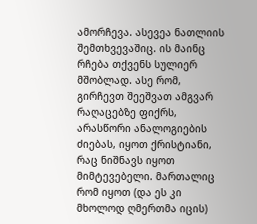ამორჩევა. ასევეა ნათლიის შემთხვევაშიც. ის მაინც რჩება თქვენს სულიერ მშობლად. ასე რომ, გირჩევთ შეეშვათ ამგვარ რაღაცებზე ფიქრს, არასწორი ანალოგიების ძიებას, იყოთ ქრისტიანი, რაც ნიშნავს იყოთ მიმტევებელი. მართალიც რომ იყოთ (და ეს კი მხოლოდ ღმერთმა იცის)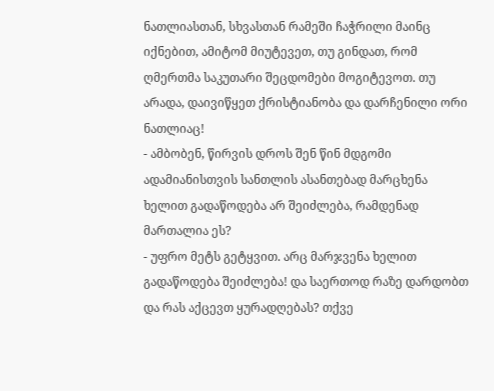ნათლიასთან, სხვასთან რამეში ჩაჭრილი მაინც იქნებით, ამიტომ მიუტევეთ, თუ გინდათ, რომ ღმერთმა საკუთარი შეცდომები მოგიტევოთ. თუ არადა, დაივიწყეთ ქრისტიანობა და დარჩენილი ორი ნათლიაც!
- ამბობენ, წირვის დროს შენ წინ მდგომი ადამიანისთვის სანთლის ასანთებად მარცხენა ხელით გადაწოდება არ შეიძლება, რამდენად მართალია ეს?
- უფრო მეტს გეტყვით. არც მარჯვენა ხელით გადაწოდება შეიძლება! და საერთოდ რაზე დარდობთ და რას აქცევთ ყურადღებას? თქვე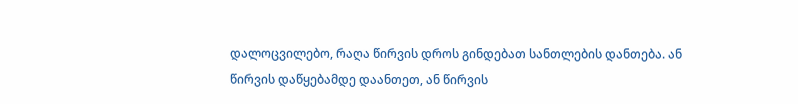დალოცვილებო, რაღა წირვის დროს გინდებათ სანთლების დანთება. ან წირვის დაწყებამდე დაანთეთ, ან წირვის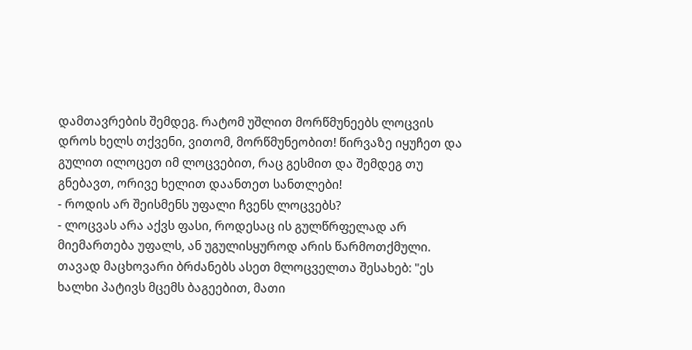დამთავრების შემდეგ. რატომ უშლით მორწმუნეებს ლოცვის დროს ხელს თქვენი, ვითომ, მორწმუნეობით! წირვაზე იყუჩეთ და გულით ილოცეთ იმ ლოცვებით, რაც გესმით და შემდეგ თუ გნებავთ, ორივე ხელით დაანთეთ სანთლები!
- როდის არ შეისმენს უფალი ჩვენს ლოცვებს?
- ლოცვას არა აქვს ფასი, როდესაც ის გულწრფელად არ მიემართება უფალს, ან უგულისყუროდ არის წარმოთქმული. თავად მაცხოვარი ბრძანებს ასეთ მლოცველთა შესახებ: "ეს ხალხი პატივს მცემს ბაგეებით, მათი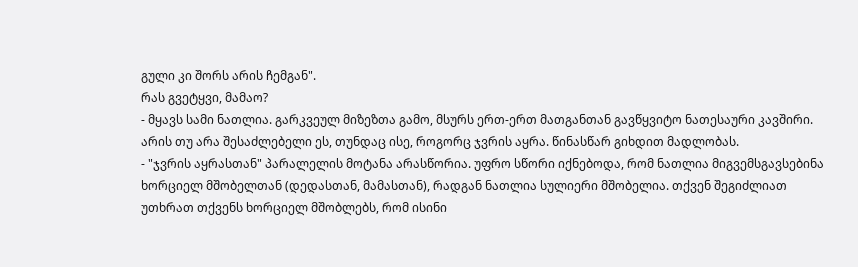გული კი შორს არის ჩემგან".
რას გვეტყვი, მამაო?
- მყავს სამი ნათლია. გარკვეულ მიზეზთა გამო, მსურს ერთ-ერთ მათგანთან გავწყვიტო ნათესაური კავშირი. არის თუ არა შესაძლებელი ეს, თუნდაც ისე, როგორც ჯვრის აყრა. წინასწარ გიხდით მადლობას.
- "ჯვრის აყრასთან" პარალელის მოტანა არასწორია. უფრო სწორი იქნებოდა, რომ ნათლია მიგვემსგავსებინა ხორციელ მშობელთან (დედასთან, მამასთან), რადგან ნათლია სულიერი მშობელია. თქვენ შეგიძლიათ უთხრათ თქვენს ხორციელ მშობლებს, რომ ისინი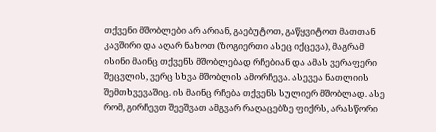თქვენი მშობლები არ არიან, გაებუტოთ, გაწყვიტოთ მათთან კავშირი და აღარ ნახოთ (ზოგიერთი ასეც იქცევა), მაგრამ ისინი მაინც თქვენს მშობლებად რჩებიან და ამას ვერაფერი შეცვლის, ვერც სხვა მშობლის ამორჩევა. ასევეა ნათლიის შემთხვევაშიც. ის მაინც რჩება თქვენს სულიერ მშობლად. ასე რომ, გირჩევთ შეეშვათ ამგვარ რაღაცებზე ფიქრს, არასწორი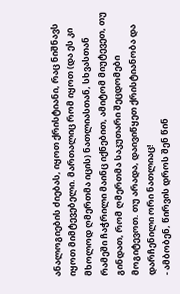ანალოგიების ძიებას, იყოთ ქრისტიანი, რაც ნიშნავს იყოთ მიმტევებელი. მართალიც რომ იყოთ (და ეს კი მხოლოდ ღმერთმა იცის) ნათლიასთან, სხვასთან რამეში ჩაჭრილი მაინც იქნებით, ამიტომ მიუტევეთ, თუ გინდათ, რომ ღმერთმა საკუთარი შეცდომები მოგიტევოთ. თუ არადა, დაივიწყეთ ქრისტიანობა და დარჩენილი ორი ნათლიაც!
- ამბობენ, წირვის დროს შენ წინ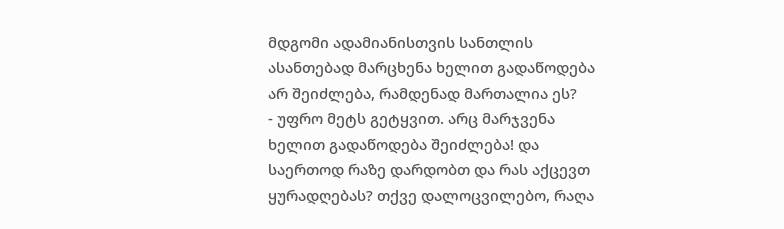მდგომი ადამიანისთვის სანთლის ასანთებად მარცხენა ხელით გადაწოდება არ შეიძლება, რამდენად მართალია ეს?
- უფრო მეტს გეტყვით. არც მარჯვენა ხელით გადაწოდება შეიძლება! და საერთოდ რაზე დარდობთ და რას აქცევთ ყურადღებას? თქვე დალოცვილებო, რაღა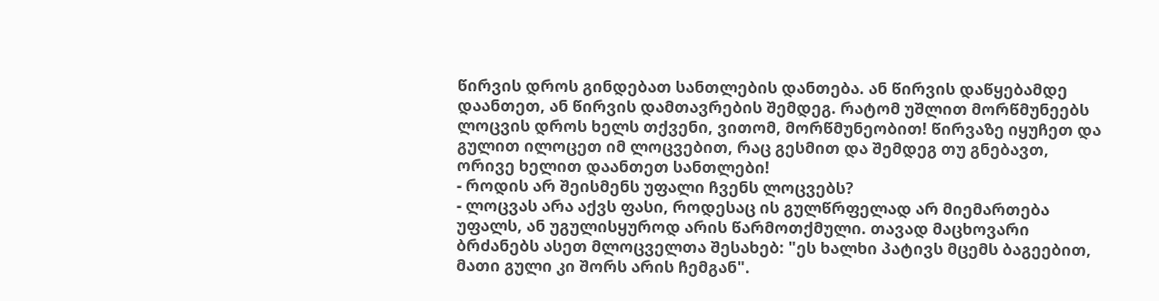წირვის დროს გინდებათ სანთლების დანთება. ან წირვის დაწყებამდე დაანთეთ, ან წირვის დამთავრების შემდეგ. რატომ უშლით მორწმუნეებს ლოცვის დროს ხელს თქვენი, ვითომ, მორწმუნეობით! წირვაზე იყუჩეთ და გულით ილოცეთ იმ ლოცვებით, რაც გესმით და შემდეგ თუ გნებავთ, ორივე ხელით დაანთეთ სანთლები!
- როდის არ შეისმენს უფალი ჩვენს ლოცვებს?
- ლოცვას არა აქვს ფასი, როდესაც ის გულწრფელად არ მიემართება უფალს, ან უგულისყუროდ არის წარმოთქმული. თავად მაცხოვარი ბრძანებს ასეთ მლოცველთა შესახებ: "ეს ხალხი პატივს მცემს ბაგეებით, მათი გული კი შორს არის ჩემგან".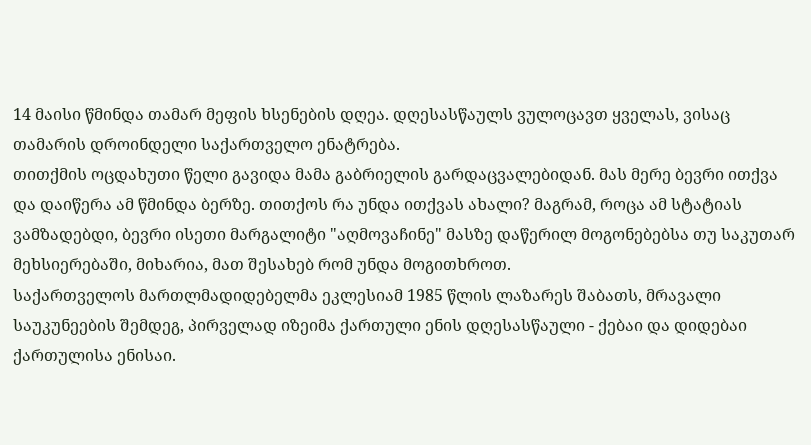14 მაისი წმინდა თამარ მეფის ხსენების დღეა. დღესასწაულს ვულოცავთ ყველას, ვისაც თამარის დროინდელი საქართველო ენატრება.
თითქმის ოცდახუთი წელი გავიდა მამა გაბრიელის გარდაცვალებიდან. მას მერე ბევრი ითქვა და დაიწერა ამ წმინდა ბერზე. თითქოს რა უნდა ითქვას ახალი? მაგრამ, როცა ამ სტატიას ვამზადებდი, ბევრი ისეთი მარგალიტი "აღმოვაჩინე" მასზე დაწერილ მოგონებებსა თუ საკუთარ მეხსიერებაში, მიხარია, მათ შესახებ რომ უნდა მოგითხროთ.
საქართველოს მართლმადიდებელმა ეკლესიამ 1985 წლის ლაზარეს შაბათს, მრავალი საუკუნეების შემდეგ, პირველად იზეიმა ქართული ენის დღესასწაული - ქებაი და დიდებაი ქართულისა ენისაი.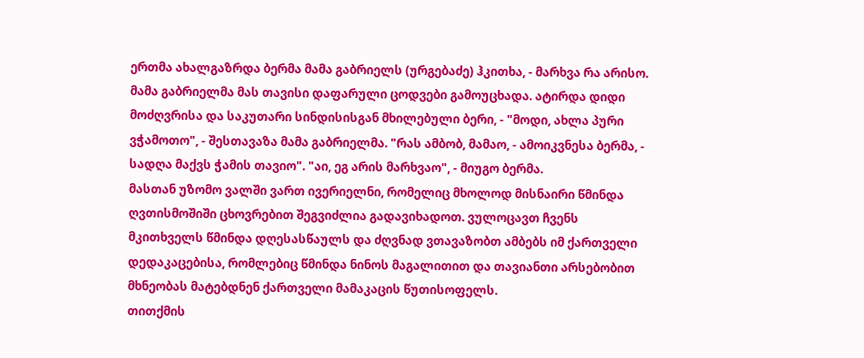ერთმა ახალგაზრდა ბერმა მამა გაბრიელს (ურგებაძე) ჰკითხა, - მარხვა რა არისო. მამა გაბრიელმა მას თავისი დაფარული ცოდვები გამოუცხადა. ატირდა დიდი მოძღვრისა და საკუთარი სინდისისგან მხილებული ბერი, - "მოდი, ახლა პური ვჭამოთო", - შესთავაზა მამა გაბრიელმა. "რას ამბობ, მამაო, - ამოიკვნესა ბერმა, - სადღა მაქვს ჭამის თავიო". "აი, ეგ არის მარხვაო", - მიუგო ბერმა.
მასთან უზომო ვალში ვართ ივერიელნი, რომელიც მხოლოდ მისნაირი წმინდა ღვთისმოშიში ცხოვრებით შეგვიძლია გადავიხადოთ. ვულოცავთ ჩვენს მკითხველს წმინდა დღესასწაულს და ძღვნად ვთავაზობთ ამბებს იმ ქართველი დედაკაცებისა, რომლებიც წმინდა ნინოს მაგალითით და თავიანთი არსებობით მხნეობას მატებდნენ ქართველი მამაკაცის წუთისოფელს.
თითქმის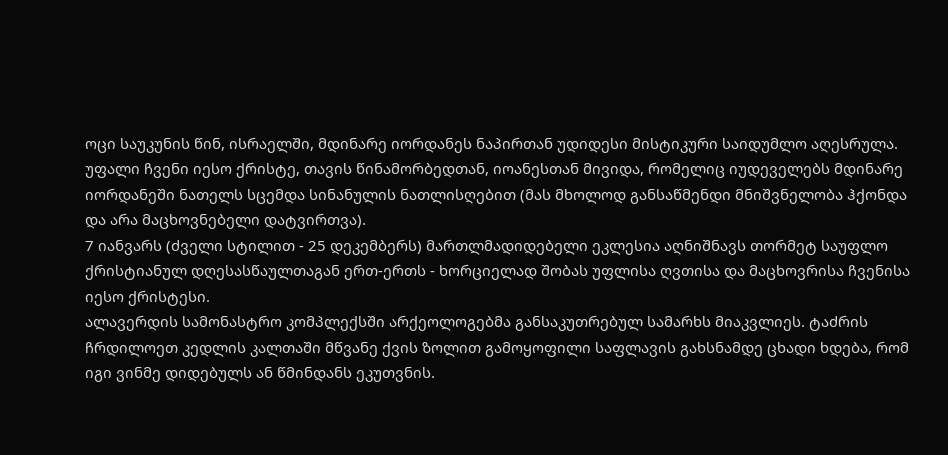ოცი საუკუნის წინ, ისრაელში, მდინარე იორდანეს ნაპირთან უდიდესი მისტიკური საიდუმლო აღესრულა. უფალი ჩვენი იესო ქრისტე, თავის წინამორბედთან, იოანესთან მივიდა, რომელიც იუდეველებს მდინარე იორდანეში ნათელს სცემდა სინანულის ნათლისღებით (მას მხოლოდ განსაწმენდი მნიშვნელობა ჰქონდა და არა მაცხოვნებელი დატვირთვა).
7 იანვარს (ძველი სტილით - 25 დეკემბერს) მართლმადიდებელი ეკლესია აღნიშნავს თორმეტ საუფლო ქრისტიანულ დღესასწაულთაგან ერთ-ერთს - ხორციელად შობას უფლისა ღვთისა და მაცხოვრისა ჩვენისა იესო ქრისტესი.
ალავერდის სამონასტრო კომპლექსში არქეოლოგებმა განსაკუთრებულ სამარხს მიაკვლიეს. ტაძრის ჩრდილოეთ კედლის კალთაში მწვანე ქვის ზოლით გამოყოფილი საფლავის გახსნამდე ცხადი ხდება, რომ იგი ვინმე დიდებულს ან წმინდანს ეკუთვნის.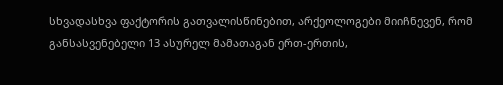სხვადასხვა ფაქტორის გათვალისწინებით, არქეოლოგები მიიჩნევენ, რომ განსასვენებელი 13 ასურელ მამათაგან ერთ-ერთის,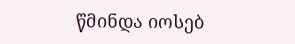წმინდა იოსებ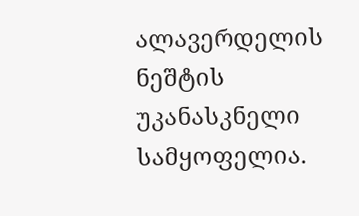ალავერდელის ნეშტის უკანასკნელი სამყოფელია.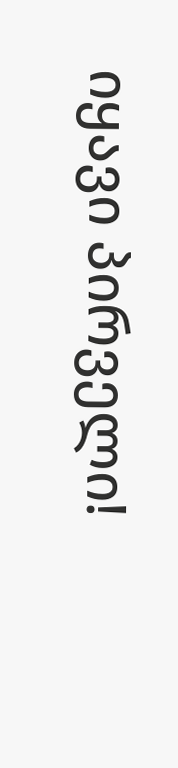იყავი პირველი!